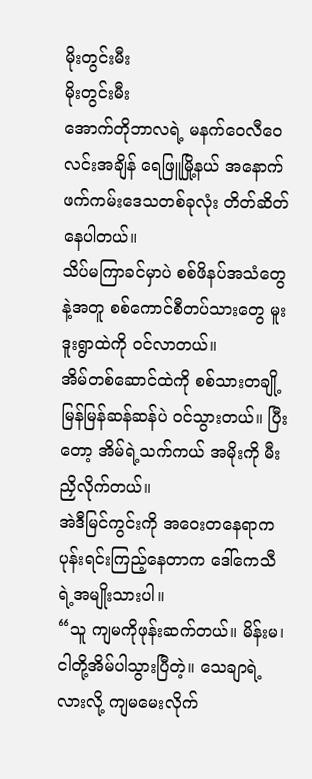မိုးတွင်းမီး
မိုးတွင်းမီး
အောက်တိုဘာလရဲ့ မနက်ဝေလီဝေလင်းအချိန် ရေဖြူမြို့နယ် အနောက်ဖက်ကမ်းဒေသတစ်ခုလုံး တိတ်ဆိတ်နေပါတယ်။
သိပ်မကြာခင်မှာပဲ စစ်ဖိနပ်အသံတွေနဲ့အတူ စစ်ကောင်စီတပ်သားတွေ မူးဒူးရွာထဲကို ဝင်လာတယ်။
အိမ်တစ်ဆောင်ထဲကို စစ်သားတချို့ မြန်မြန်ဆန်ဆန်ပဲ ဝင်သွားတယ်။ ပြီးတော့ အိမ်ရဲ့သက်ကယ် အမိုးကို မီးညှိလိုက်တယ်။
အဲဒီမြင်ကွင်းကို အဝေးတနေရာက ပုန်းရင်းကြည့်နေတာက ဒေါ်ကေသီရဲ့အမျိုးသားပါ။
“သူ ကျမကိုဖုန်းဆက်တယ်။ မိန်းမ၊ ငါတို့အိမ်ပါသွားပြီတဲ့။ သေချာရဲ့လားလို့ ကျမမေးလိုက်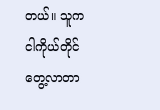တယ်။ သူက ငါကိုယ်တိုင်တွေ့လာတာ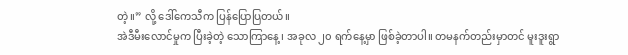တဲ့။” လို့ ဒေါ်ကေသီက ပြန်ပြောပြတယ်။
အဲဒီမီးလောင်မှုက ပြီးခဲ့တဲ့ သောကြာနေ့ ၊ အခုလ ၂၀ ရက်နေ့မှာ ဖြစ်ခဲ့တာပါ။ တမနက်တည်းမှာတင် မူးဒူးရွာ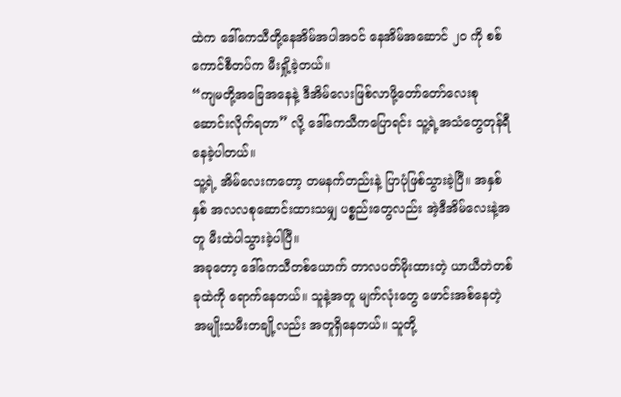ထဲက ဒေါ်ကေသီတို့နေအိမ်အပါအဝင် နေအိမ်အဆောင် ၂၀ ကို စစ်ကောင်စီတပ်က မီးရှို့ခဲ့တယ်။
“ကျမတို့အခြေအနေနဲ့ ဒီအိမ်လေးဖြစ်လာဖို့တော်တော်လေးစုဆောင်းလိုက်ရတာ” လို့ ဒေါ်ကေသီကပြောရင်း သူ့ရဲ့အသံတွေတုန်ရီနေခဲ့ပါတယ်။
သူ့ရဲ့ အိမ်လေးကတော့ တမနက်တည်းနဲ့ ပြာပုံဖြစ်သွားခဲ့ပြီ။ အနှစ်နှစ် အလလစုဆောင်းထားသမျှ ပစ္စည်းတွေလည်း အဲ့ဒီအိမ်လေးနဲ့အတူ မီးထဲပါသွားခဲ့ပါပြီ။
အခုတော့ ဒေါ်ကေသီတစ်ယောက် တာလပတ်မိုးထားတဲ့ ယာယီတဲတစ်ခုထဲကို ရောက်နေတယ်။ သူနဲ့အတူ မျက်လုံးတွေ ဖောင်းအစ်နေတဲ့ အမျိုးသမီးတချို့လည်း အတူရှိနေတယ်။ သူတို့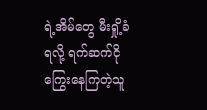ရဲ့အိမ်တွေ မီးရှို့ခံရလို့ ရက်ဆက်ငိုကြွေးနေကြတဲ့သူ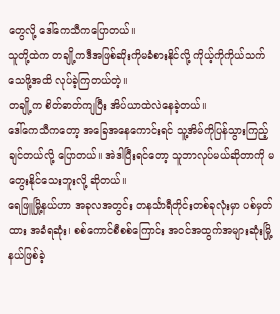တွေလို့ ဒေါ်ကေသီကပြောတယ်။
သူတို့ထဲက တချို့ကဒီအဖြစ်ဆိုးကိုမခံစားနိုင်လို့ ကိုယ့်ကိုကိုယ်သက်သေဖို့အထိ လုပ်ခဲ့ကြတယ်တဲ့။
တချို့က စိတ်ဓာတ်ကျပြီး အိပ်ယာထဲလဲနေခဲ့တယ်။
ဒေါ်ကေသီကတော့ အခြေအနေကောင်းရင် သူ့အိမ်ကိုပြန်သွားကြည့်ချင်တယ်လို့ ပြောတယ်။ အဲဒါပြီးရင်တော့ သူဘာလုပ်မယ်ဆိုတာကို မတွေးနိုင်သေးဘူးလို့ ဆိုတယ်။
ရေဖြူမြို့နယ်ဟာ အခုလအတွင်း တနင်္သာရီတိုင်းတစ်ခုလုံးမှာ ပစ်မှတ်ထား အခံရဆုံး၊ စစ်ကောင်စီစစ်ကြောင်း အဝင်အထွက်အများဆုံးမြို့နယ်ဖြစ်ခဲ့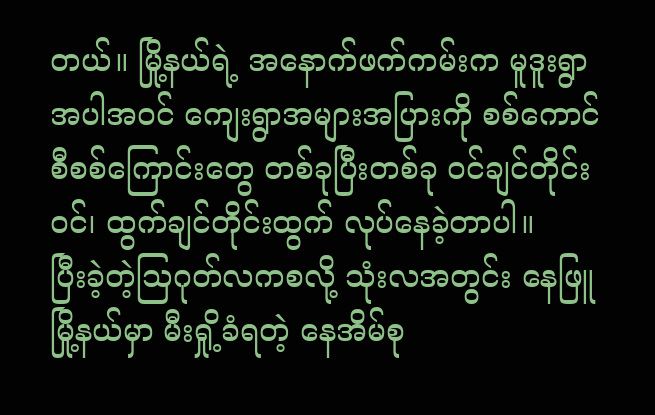တယ်။ မြို့နယ်ရဲ့ အနောက်ဖက်ကမ်းက မူဒူးရွာအပါအဝင် ကျေးရွာအများအပြားကို စစ်ကောင်စီစစ်ကြောင်းတွေ တစ်ခုပြီးတစ်ခု ဝင်ချင်တိုင်းဝင်၊ ထွက်ချင်တိုင်းထွက် လုပ်နေခဲ့တာပါ။
ပြီးခဲ့တဲ့သြဂုတ်လကစလို့ သုံးလအတွင်း နေဖြူမြို့နယ်မှာ မီးရှို့ခံရတဲ့ နေအိမ်စု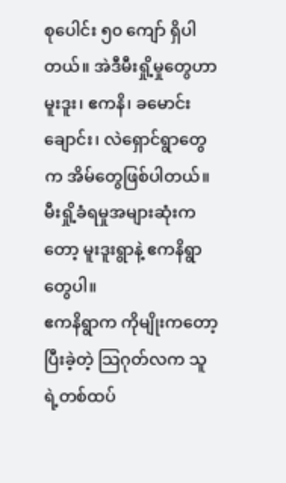စုပေါင်း ၅၀ ကျော် ရှိပါတယ်။ အဲဒီမီးရှို့မှုတွေဟာ မူးဒူး၊ ဧကနိ၊ ခမောင်းချောင်း၊ လဲရှောင်ရွာတွေက အိမ်တွေဖြစ်ပါတယ်။
မီးရှို့ခံရမှုအများဆုံးကတော့ မူးဒူးရွာနဲ့ ဧကနိရွာတွေပါ။
ဧကနိရွာက ကိုမျိုးကတော့ ပြီးခဲ့တဲ့ သြဂုတ်လက သူရဲ့တစ်ထပ်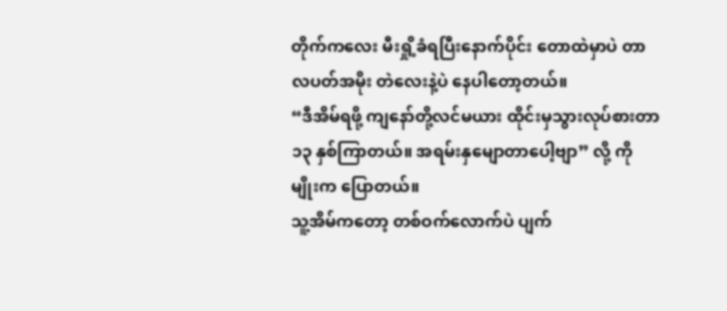တိုက်ကလေး မီးရှို့ခံရပြီးနောက်ပိုင်း တောထဲမှာပဲ တာလပတ်အမိုး တဲလေးနဲ့ပဲ နေပါတော့တယ်။
“ဒီအိမ်ရဖို့ ကျနော်တို့လင်မယား ထိုင်းမှသွားလုပ်စားတာ ၁၃ နှစ်ကြာတယ်။ အရမ်းနှမျောတာပေါ့ဗျာ” လို့ ကိုမျိုးက ပြောတယ်။
သူ့အိမ်ကတော့ တစ်ဝက်လောက်ပဲ ပျက်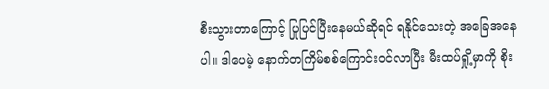စီးသွားတာကြောင့် ပြုပြင်ပြီးနေမယ်ဆိုရင် ရနိုင်သေးတဲ့ အခြေအနေပါ။ ဒါပေမဲ့ နောက်တကြိမ်စစ်ကြောင်းဝင်လာပြီး မီးထပ်ရှို့မှာကို စိုး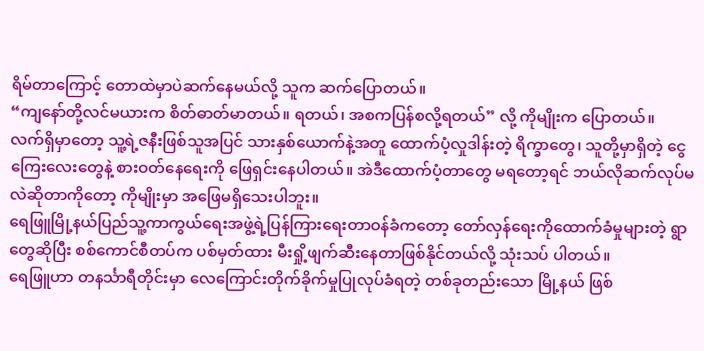ရိမ်တာကြောင့် တောထဲမှာပဲဆက်နေမယ်လို့ သူက ဆက်ပြောတယ်။
“ကျနော်တို့လင်မယားက စိတ်ဓာတ်မာတယ်။ ရတယ်၊ အစကပြန်စလို့ရတယ်” လို့ ကိုမျိုးက ပြောတယ်။
လက်ရှိမှာတော့ သူ့ရဲ့ဇနီးဖြစ်သူအပြင် သားနှစ်ယောက်နဲ့အတူ ထောက်ပံ့လှုဒါန်းတဲ့ ရိက္ခာတွေ၊ သူတို့မှာရှိတဲ့ ငွေကြေးလေးတွေနဲ့ စားဝတ်နေရေးကို ဖြေရှင်းနေပါတယ်။ အဲဒီထောက်ပံ့တာတွေ မရတော့ရင် ဘယ်လိုဆက်လုပ်မလဲဆိုတာကိုတော့ ကိုမျိုးမှာ အဖြေမရှိသေးပါဘူး။
ရေဖြူမြို့နယ်ပြည်သူ့ကာကွယ်ရေးအဖွဲ့ရဲ့ပြန်ကြားရေးတာဝန်ခံကတော့ တော်လှန်ရေးကိုထောက်ခံမှုများတဲ့ ရွာတွေဆိုပြီး စစ်ကောင်စီတပ်က ပစ်မှတ်ထား မီးရှို့ဖျက်ဆီးနေတာဖြစ်နိုင်တယ်လို့ သုံးသပ် ပါတယ်။
ရေဖြူဟာ တနင်္သာရီတိုင်းမှာ လေကြောင်းတိုက်ခိုက်မှုပြုလုပ်ခံရတဲ့ တစ်ခုတည်းသော မြို့နယ် ဖြစ်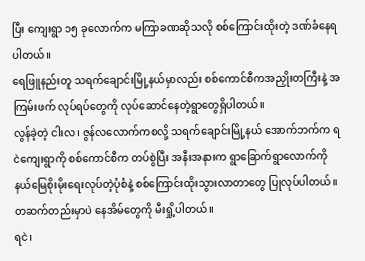ပြီး ကျေးရွာ ၁၅ ခုလောက်က မကြာခဏဆိုသလို စစ်ကြောင်းထိုးတဲ့ ဒဏ်ခံနေရပါတယ်။
ရေဖြူနည်းတူ သရက်ချောင်းမြို့နယ်မှာလည်း စစ်ကောင်စီကအညှိုးတကြီးနဲ့ အကြမ်းဖက် လုပ်ရပ်တွေကို လုပ်ဆောင်နေတဲ့ရွာတွေရှိပါတယ်။
လွန်ခဲ့တဲ့ ငါးလ၊ ဇွန်လလောက်ကစလို့ သရက်ချောင်းမြို့နယ် အောက်ဘက်က ရငဲကျေးရွာကို စစ်ကောင်စီက တပ်စွဲပြီး အနီးအနားက ရွာခြောက်ရွာလောက်ကို နယ်မြေစိုးမိုးရေးလုပ်တဲ့ပုံစံနဲ့ စစ်ကြောင်းထိုးသွားလာတာတွေ ပြုလုပ်ပါတယ်။ တဆက်တည်းမှာပဲ နေအိမ်တွေကို မီးရှို့ပါတယ်။
ရငဲ၊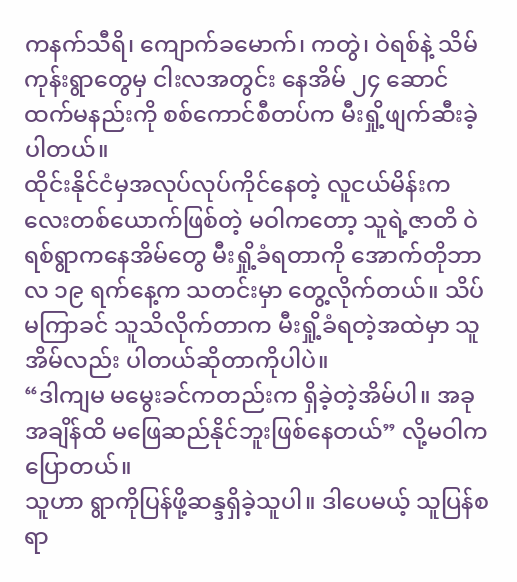ကနက်သီရိ၊ ကျောက်ခမောက်၊ ကတွဲ၊ ဝဲရစ်နဲ့ သိမ်ကုန်းရွာတွေမှ ငါးလအတွင်း နေအိမ် ၂၄ ဆောင်ထက်မနည်းကို စစ်ကောင်စီတပ်က မီးရှို့ဖျက်ဆီးခဲ့ပါတယ်။
ထိုင်းနိုင်ငံမှအလုပ်လုပ်ကိုင်နေတဲ့ လူငယ်မိန်းကလေးတစ်ယောက်ဖြစ်တဲ့ မဝါကတော့ သူရဲ့ဇာတိ ဝဲရစ်ရွာကနေအိမ်တွေ မီးရှို့ခံရတာကို အောက်တိုဘာလ ၁၉ ရက်နေ့က သတင်းမှာ တွေ့လိုက်တယ်။ သိပ်မကြာခင် သူသိလိုက်တာက မီးရှို့ခံရတဲ့အထဲမှာ သူအိမ်လည်း ပါတယ်ဆိုတာကိုပါပဲ။
“ဒါကျမ မမွေးခင်ကတည်းက ရှိခဲ့တဲ့အိမ်ပါ။ အခုအချိန်ထိ မဖြေဆည်နိုင်ဘူးဖြစ်နေတယ်” လို့မဝါကပြောတယ်။
သူဟာ ရွာကိုပြန်ဖို့ဆန္ဒရှိခဲ့သူပါ။ ဒါပေမယ့် သူပြန်စရာ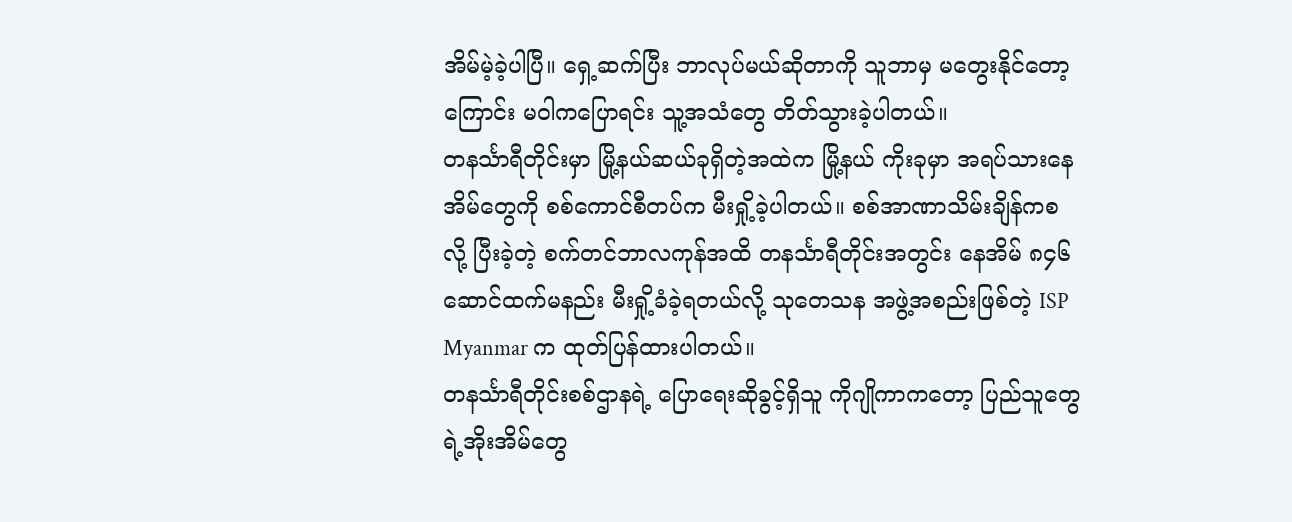အိမ်မဲ့ခဲ့ပါပြီ။ ရှေ့ဆက်ပြီး ဘာလုပ်မယ်ဆိုတာကို သူဘာမှ မတွေးနိုင်တော့ကြောင်း မဝါကပြောရင်း သူ့အသံတွေ တိတ်သွားခဲ့ပါတယ်။
တနင်္သာရီတိုင်းမှာ မြို့နယ်ဆယ်ခုရှိတဲ့အထဲက မြို့နယ် ကိုးခုမှာ အရပ်သားနေအိမ်တွေကို စစ်ကောင်စီတပ်က မီးရှို့ခဲ့ပါတယ်။ စစ်အာဏာသိမ်းချိန်ကစလို့ ပြီးခဲ့တဲ့ စက်တင်ဘာလကုန်အထိ တနင်္သာရီတိုင်းအတွင်း နေအိမ် ၈၄၆ ဆောင်ထက်မနည်း မီးရှို့ခံခဲ့ရတယ်လို့ သုတေသန အဖွဲ့အစည်းဖြစ်တဲ့ ISP Myanmar က ထုတ်ပြန်ထားပါတယ်။
တနင်္သာရီတိုင်းစစ်ဌာနရဲ့ ပြောရေးဆိုခွင့်ရှိသူ ကိုဂျိုကာကတော့ ပြည်သူတွေရဲ့အိုးအိမ်တွေ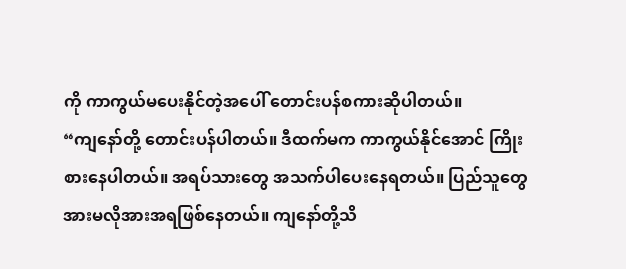ကို ကာကွယ်မပေးနိုင်တဲ့အပေါ် တောင်းပန်စကားဆိုပါတယ်။
“ကျနော်တို့ တောင်းပန်ပါတယ်။ ဒီထက်မက ကာကွယ်နိုင်အောင် ကြိုးစားနေပါတယ်။ အရပ်သားတွေ အသက်ပါပေးနေရတယ်။ ပြည်သူတွေ အားမလိုအားအရဖြစ်နေတယ်။ ကျနော်တို့သိ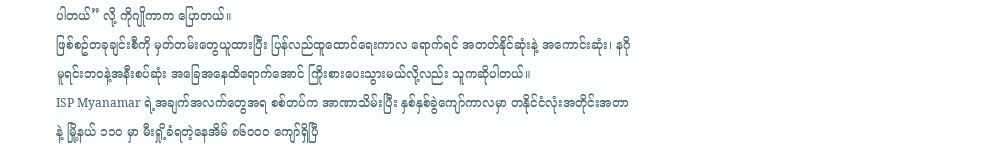ပါတယ်” လို့ ကိုဂျိုကာက ပြောတယ်။
ဖြစ်စဥ်တခုချင်းစီကို မှတ်တမ်းတွေယူထားပြီး ပြန်လည်ထူထောင်ရေးကာလ ရောက်ရင် အတတ်နိုင်ဆုံးနဲ့ အကောင်းဆုံး၊ နဂိုမူရင်းဘဝနဲ့အနီးစပ်ဆုံး အခြေအနေထိရောက်အောင် ကြိုးစားပေးသွားမယ်လို့လည်း သူကဆိုပါတယ်။
ISP Myanamar ရဲ့အချက်အလက်တွေအရ စစ်တပ်က အာဏာသိမ်းပြီး နှစ်နှစ်ခွဲကျော်ကာလမှာ တနိုင်ငံလုံးအတိုင်းအတာနဲ့ မြို့နယ် ၁၁၀ မှာ မီးရှို့ခံရတဲ့နေအိမ် ၈၆၀၀၀ ကျော်ရှိပြီ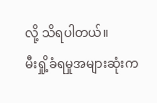လို့ သိရပါတယ်။
မီးရှို့ခံရမှုအများဆုံးက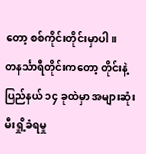တော့ စစ်ကိုင်းတိုင်းမှာပါ။
တနင်္သာရီတိုင်းကတော့ တိုင်းနဲ့ပြည်နယ် ၁၄ ခုထဲမှာ အများဆုံး မီးရှို့ခံရမှု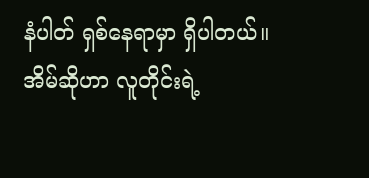နံပါတ် ရှစ်နေရာမှာ ရှိပါတယ်။
အိမ်ဆိုဟာ လူတိုင်းရဲ့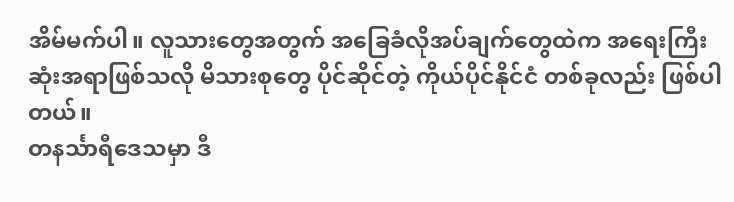အိမ်မက်ပါ။ လူသားတွေအတွက် အခြေခံလိုအပ်ချက်တွေထဲက အရေးကြီးဆုံးအရာဖြစ်သလို မိသားစုတွေ ပိုင်ဆိုင်တဲ့ ကိုယ်ပိုင်နိုင်ငံ တစ်ခုလည်း ဖြစ်ပါတယ်။
တနင်္သာရီဒေသမှာ ဒီ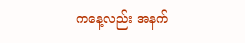ကနေ့လည်း အနက်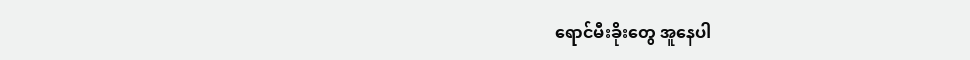ရောင်မီးခိုးတွေ အူနေပါ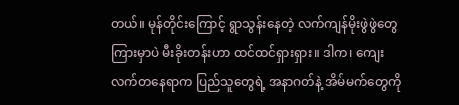တယ်။ မုန်တိုင်းကြောင့် ရွာသွန်းနေတဲ့ လက်ကျန်မိုးဖွဲဖွဲတွေကြားမှာပဲ မီးခိုးတန်းဟာ ထင်ထင်ရှားရှား။ ဒါက၊ ကျေးလက်တနေရာက ပြည်သူတွေရဲ့ အနာဂတ်နဲ့ အိမ်မက်တွေကို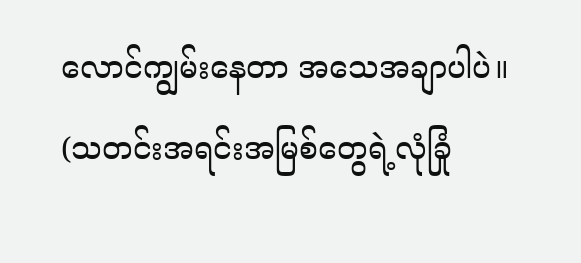လောင်ကျွမ်းနေတာ အသေအချာပါပဲ။
(သတင်းအရင်းအမြစ်တွေရဲ့လုံခြုံ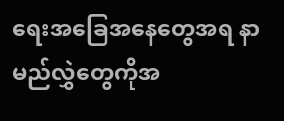ရေးအခြေအနေတွေအရ နာမည်လွှဲတွေကိုအ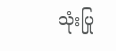သုံးပြု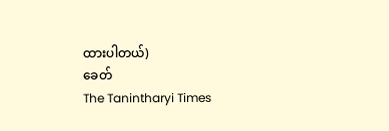ထားပါတယ်)
ခေတ်
The Tanintharyi Times